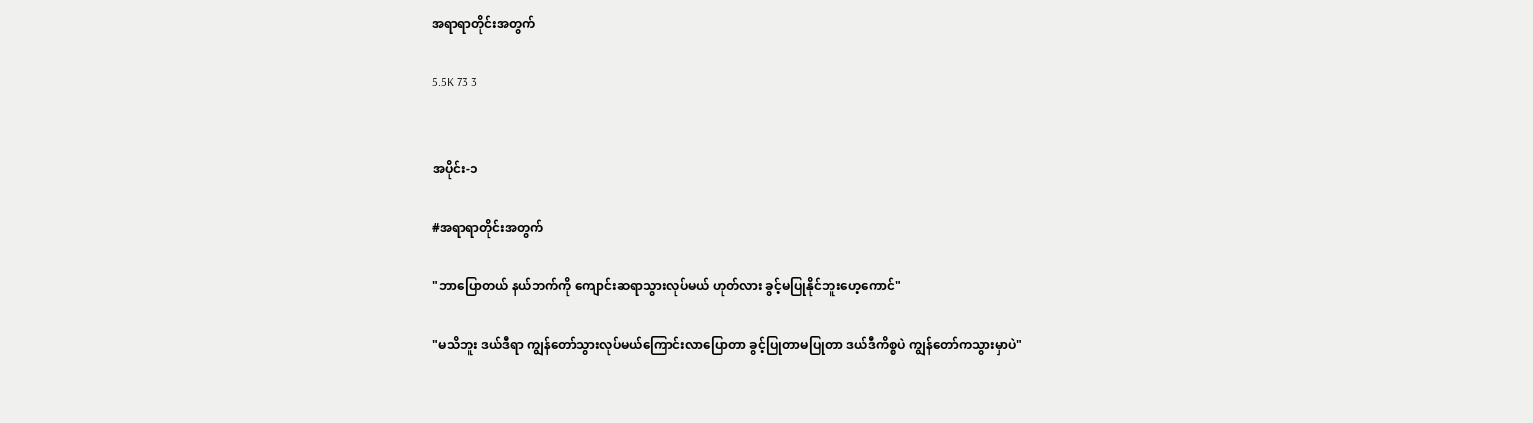အရာရာတိုင်းအတွက်

5.5K 73 3


အပိုင်း-၁

#အရာရာတိုင်းအတွက်

"ဘာပြောတယ် နယ်ဘက်ကို ကျောင်းဆရာသွားလုပ်မယ် ဟုတ်လား ခွင့်မပြုနိုင်ဘူးဟေ့ကောင်"

"မသိဘူး ဒယ်ဒီရာ ကျွန်တော်သွားလုပ်မယ်ကြောင်းလာပြောတာ ခွင့်ပြုတာမပြုတာ ဒယ်ဒီကိစ္စပဲ ကျွန်တော်ကသွားမှာပဲ"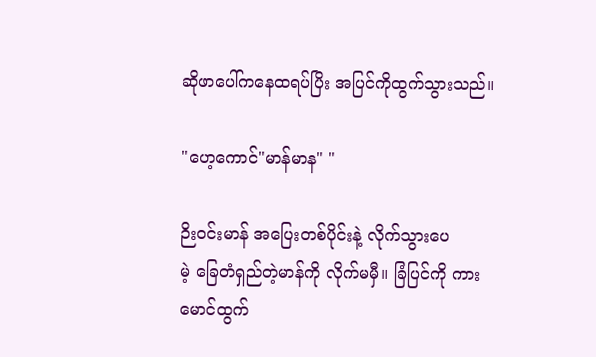ဆိုဖာပေါ်ကနေထရပ်ပြိး အပြင်ကိုထွက်သွားသည်။

"ဟေ့ကောင်"မာန်မာန" "

ဉိးဝင်းမာန် အပြေးတစ်ပိုင်းနဲ့ လိုက်သွားပေ
မဲ့ ခြေတံရှည်တဲ့မာန်ကို လိုက်မမှီ။ ခြံပြင်ကို ကားမောင်ထွက်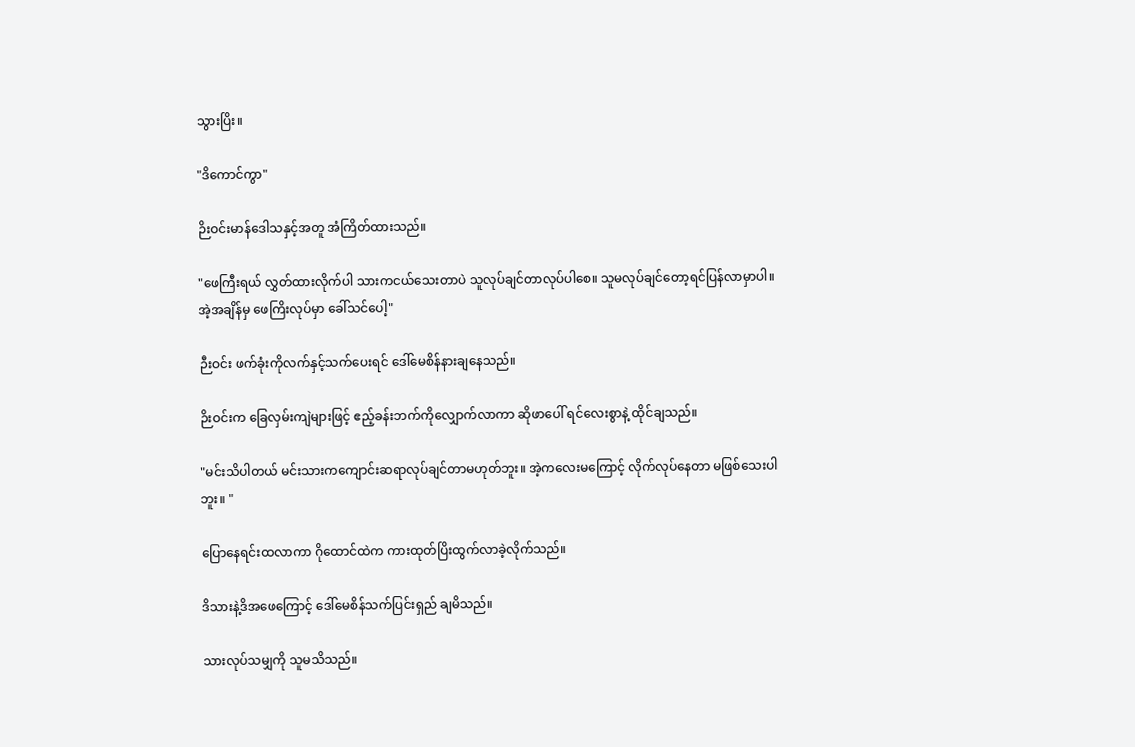သွားပြိး။

"ဒိကောင်ကွာ"

ဉိးဝင်းမာန်ဒေါသနှင့်အတူ အံကြိတ်ထားသည်။

"ဖေကြီးရယ် လွှတ်ထားလိုက်ပါ သားကငယ်သေးတာပဲ သူလုပ်ချင်တာလုပ်ပါစေ။ သူမလုပ်ချင်တော့ရင်ပြန်လာမှာပါ။ အဲ့အချိန်မှ ဖေကြိးလုပ်မှာ ခေါ်သင်ပေါ့"

ဉီးဝင်း ဖက်ခုံးကိုလက်နှင့်သက်ပေးရင် ဒေါ်မေစိန်နားချနေသည်။

ဉိးဝင်းက ခြေလှမ်းကျဲများဖြင့် ဧည့်ခန်းဘက်ကိုလျှောက်လာကာ ဆိုဖာပေါ် ရင်လေးစွာနဲ့ ထိုင်ချသည်။

"မင်းသိပါတယ် မင်းသားကကျောင်းဆရာလုပ်ချင်တာမဟုတ်ဘူး။ အဲ့ကလေးမကြောင့် လိုက်လုပ်နေတာ မဖြစ်သေးပါဘူး။ "

ပြောနေရင်းထလာကာ ဂိုထောင်ထဲက ကားထုတ်ပြိးထွက်လာခဲ့လိုက်သည်။

ဒိသားနဲ့ဒိအဖေကြောင့် ဒေါ်မေစိန်သက်ပြင်းရှည် ချမိသည်။

သားလုပ်သမျှကို သူမသိသည်။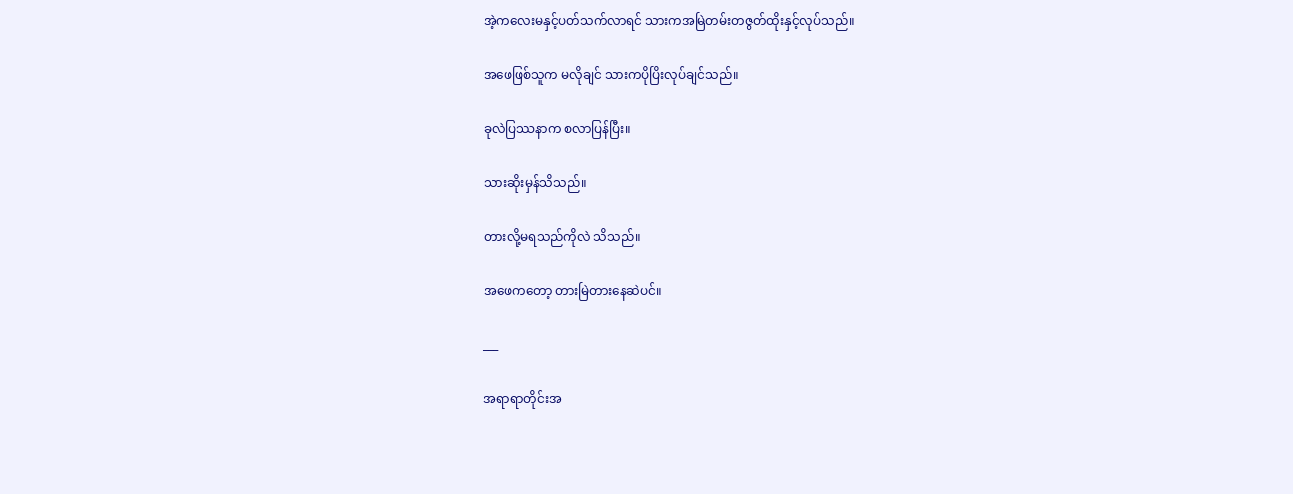အဲ့ကလေးမနှင့်ပတ်သက်လာရင် သားကအမြဲတမ်းတဇွတ်ထိုးနှင့်လုပ်သည်။

အဖေဖြစ်သူက မလိုချင် သားကပိုပြိးလုပ်ချင်သည်။

ခုလဲပြဿနာက စလာပြန်ပြီး။

သားဆိုးမှန်သိသည်။

တားလို့မရသည်ကိုလဲ သိသည်။

အဖေကတော့ တားမြဲတားနေဆဲပင်။

___

အရာရာတိုင်းအ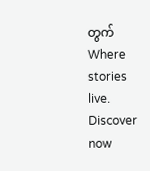တွက် Where stories live. Discover now